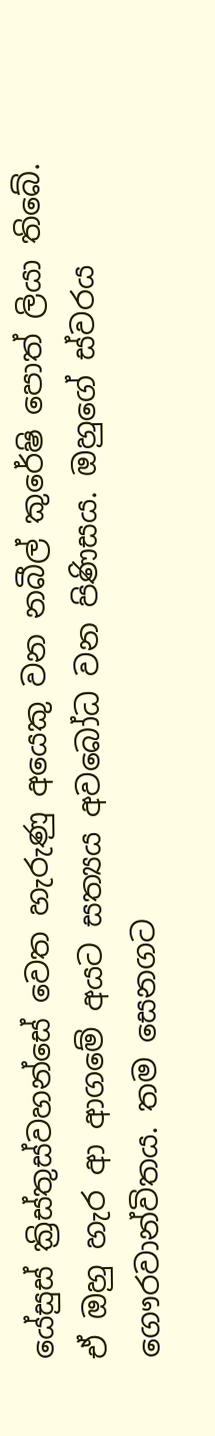යේසුස් ක්‍රිස්තුස්වහන්සේ වෙත හැරුණු අයෙකු වන නබීල් කුරේෂි පොත් ලියා තිබේ. ඒ ඔහු හැර ආ ආගමේ අයට සත්‍යය අවබෝධ වන පිණිසය. ඔහුගේ ස්වරය ගෞරවාන්විතය. තම සෙනගට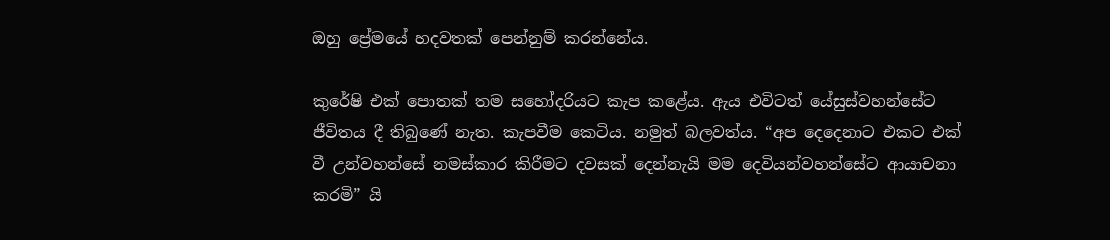ඔහු ප්‍රේමයේ හදවතක් පෙන්නුම් කරන්නේය.

කුරේෂි එක් පොතක් තම සහෝදරියට කැප කළේය. ඇය එවිටත් යේසුස්වහන්සේට ජීවිතය දී තිබුණේ නැත. කැපවීම කෙටිය. නමුත් බලවත්ය. “අප දෙදෙනාට එකට එක් වී උන්වහන්සේ නමස්කාර කිරීමට දවසක් දෙන්නැයි මම දෙවියන්වහන්සේට ආයාචනා කරමි” යි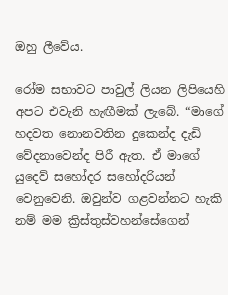ඔහු ලීවේය.

රෝම සභාවට පාවුල් ලියන ලිපියෙහි අපට එවැනි හැඟීමක් ලැබේ. “මාගේ හදවත නොනවතින දුකෙන්ද දැඩි වේදනාවෙන්ද පිරී ඇත. ඒ මාගේ යුදෙව් සහෝදර සහෝදරියන් වෙනුවෙනි. ඔවුන්ව ගළවන්නට හැකි නම් මම ක්‍රිස්තුස්වහන්සේගෙන්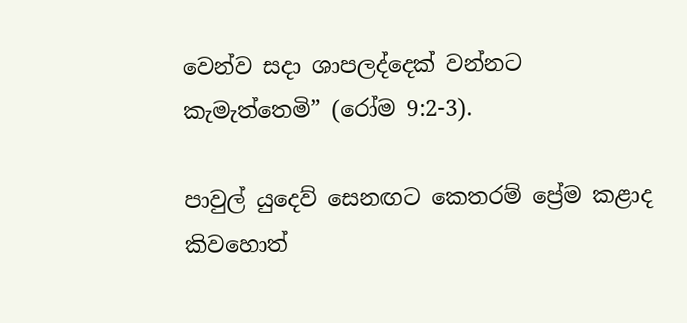වෙන්ව සදා ශාපලද්දෙක් වන්නට කැමැත්තෙමි” (රෝම 9:2-3).

පාවුල් යුදෙව් සෙනඟට කෙතරම් ප්‍රේම කළාද කිවහොත්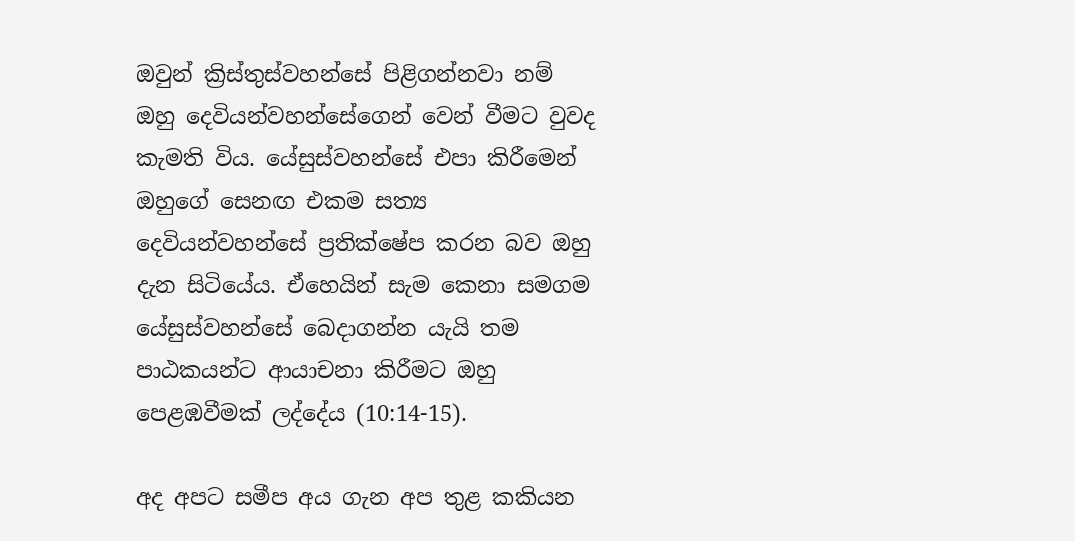ඔවුන් ක්‍රිස්තුස්වහන්සේ පිළිගන්නවා නම් ඔහු දෙවියන්වහන්සේගෙන් වෙන් වීමට වුවද කැමති විය. යේසුස්වහන්සේ එපා කිරීමෙන් ඔහුගේ සෙනඟ එකම සත්‍ය දෙවියන්වහන්සේ ප්‍රතික්ෂේප කරන බව ඔහු දැන සිටියේය. ඒහෙයින් සැම කෙනා සමගම යේසුස්වහන්සේ බෙදාගන්න යැයි තම පාඨකයන්ට ආයාචනා කිරීමට ඔහු පෙළඹවීමක් ලද්දේය (10:14-15).

අද අපට සමීප අය ගැන අප තුළ කකියන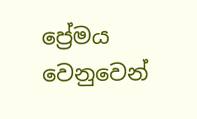ප්‍රේමය වෙනුවෙන්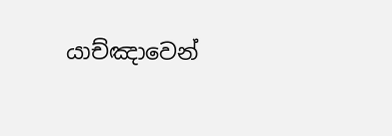යාච්ඤාවෙන්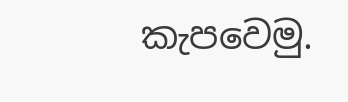කැපවෙමු.